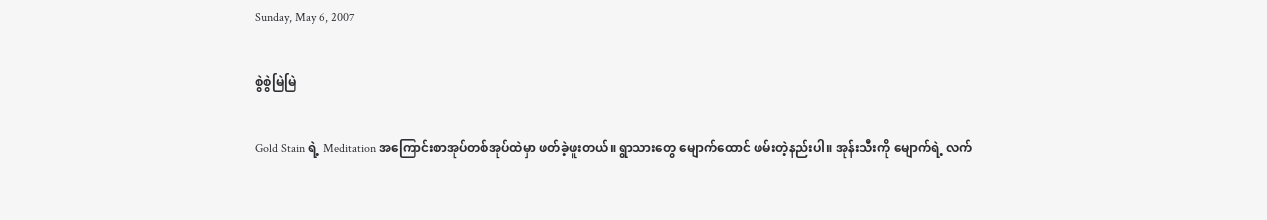Sunday, May 6, 2007

စွဲစွဲမြဲမြဲ

Gold Stain ရဲ့ Meditation အကြောင်းစာအုပ်တစ်အုပ်ထဲမှာ ဖတ်ခဲ့ဖူးတယ်။ ရွာသားတွေ မျောက်ထောင် ဖမ်းတဲ့နည်းပါ။ အုန်းသီးကို မျောက်ရဲ့ လက်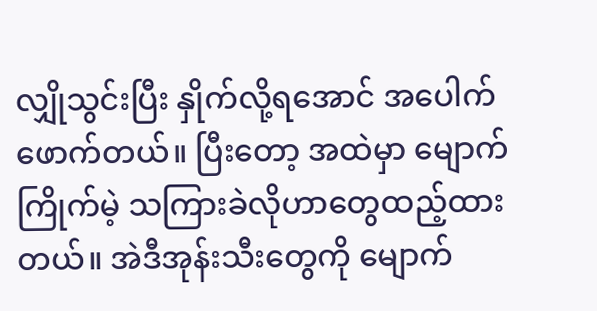လျှိုသွင်းပြီး နှိုက်လို့ရအောင် အပေါက်ဖောက်တယ်။ ပြီးတော့ အထဲမှာ မျောက်ကြိုက်မဲ့ သကြားခဲလိုဟာတွေထည့်ထားတယ်။ အဲဒီအုန်းသီးတွေကို မျောက်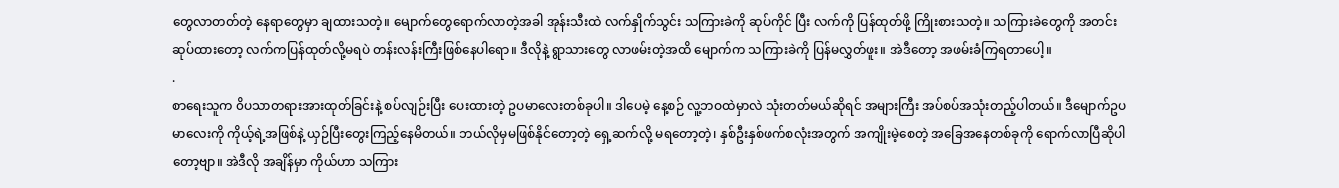တွေလာတတ်တဲ့ နေရာတွေမှာ ချထားသတဲ့။ မျောက်တွေရောက်လာတဲ့အခါ အုန်းသီးထဲ လက်နှိုက်သွင်း သကြားခဲကို ဆုပ်ကိုင် ပြီး လက်ကို ပြန်ထုတ်ဖို့ ကြိုးစားသတဲ့။ သကြားခဲတွေကို အတင်းဆုပ်ထားတော့ လက်ကပြန်ထုတ်လို့မရပဲ တန်းလန်းကြီးဖြစ်နေပါရော။ ဒီလိုနဲ့ ရွာသားတွေ လာဖမ်းတဲ့အထိ မျောက်က သကြားခဲကို ပြန်မလွှတ်ဖူး။ အဲဒီတော့ အဖမ်းခံကြရတာပေါ့။
.
စာရေးသူက ၀ိပသာတရားအားထုတ်ခြင်းနဲ့ စပ်လျဉ်းပြီး ပေးထားတဲ့ ဥပမာလေးတစ်ခုပါ။ ဒါပေမဲ့ နေ့စဉ် လူ့ဘဝထဲမှာလဲ သုံးတတ်မယ်ဆိုရင် အများကြီး အပ်စပ်အသုံးတည့်ပါတယ်။ ဒီမျောက်ဥပမာလေးကို ကိုယ့်ရဲ့အဖြစ်နဲ့ ယှဉ်ပြီးတွေးကြည့်နေမိတယ်။ ဘယ်လိုမှမဖြစ်နိုင်တော့တဲ့ ရှေ့ဆက်လို့ မရတော့တဲ့၊ နှစ်ဦးနှစ်ဖက်စလုံးအတွက် အကျိုးမဲ့စေတဲ့ အခြေအနေတစ်ခုကို ရောက်လာပြီဆိုပါတော့ဗျာ။ အဲဒီလို အချိန်မှာ ကိုယ်ဟာ သကြား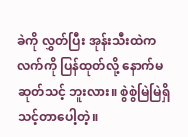ခဲကို လွှတ်ပြီး အုန်းသီးထဲက လက်ကို ပြန်ထုတ်လို့ နောက်မဆုတ်သင့် ဘူးလား။ စွဲစွဲမြဲမြဲရှိသင့်တာပေါ့တဲ့။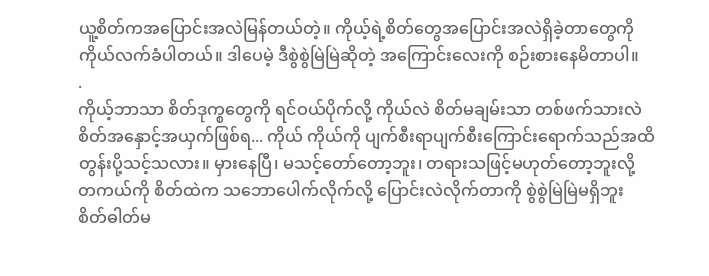ယူ့စိတ်ကအပြောင်းအလဲမြန်တယ်တဲ့။ ကိုယ့်ရဲ့စိတ်တွေအပြောင်းအလဲရှိခဲ့တာတွေကို ကိုယ်လက်ခံပါတယ်။ ဒါပေမဲ့ ဒီစွဲစွဲမြဲမြဲဆိုတဲ့ အကြောင်းလေးကို စဉ်းစားနေမိတာပါ။
.
ကိုယ့်ဘာသာ စိတ်ဒုက္စတွေကို ရင်ဝယ်ပိုက်လို့ ကိုယ်လဲ စိတ်မချမ်းသာ တစ်ဖက်သားလဲ စိတ်အနှောင့်အယှက်ဖြစ်ရ... ကိုယ် ကိုယ်ကို ပျက်စီးရာပျက်စီးကြောင်းရောက်သည်အထိ တွန်းပို့သင့်သလား။ မှားနေပြီ၊ မသင့်တော်တော့ဘူး၊ တရားသဖြင့်မဟုတ်တော့ဘူးလို့ တကယ်ကို စိတ်ထဲက သဘောပေါက်လိုက်လို့ ပြောင်းလဲလိုက်တာကို စွဲစွဲမြဲမြဲမရှိဘူး စိတ်ဓါတ်မ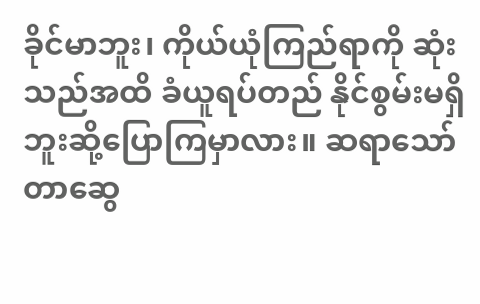ခိုင်မာဘူး၊ ကိုယ်ယုံကြည်ရာကို ဆုံးသည်အထိ ခံယူရပ်တည် နိုင်စွမ်းမရှိဘူးဆို့ပြောကြမှာလား။ ဆရာသော်တာဆွေ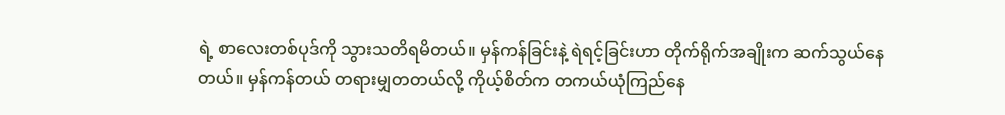ရဲ့ စာလေးတစ်ပုဒ်ကို သွားသတိရမိတယ်။ မှန်ကန်ခြင်းနဲ့ ရဲရင့်ခြင်းဟာ တိုက်ရိုက်အချိုးက ဆက်သွယ်နေတယ်။ မှန်ကန်တယ် တရားမျှတတယ်လို့ ကိုယ့်စိတ်က တကယ်ယုံကြည်နေ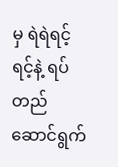မှ ရဲရဲရင့်ရင့်နဲ့ ရပ်တည်ဆောင်ရွက်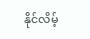နိုင်လိမ့်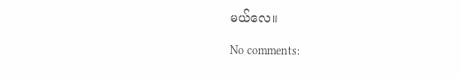မယ်လေ။

No comments: